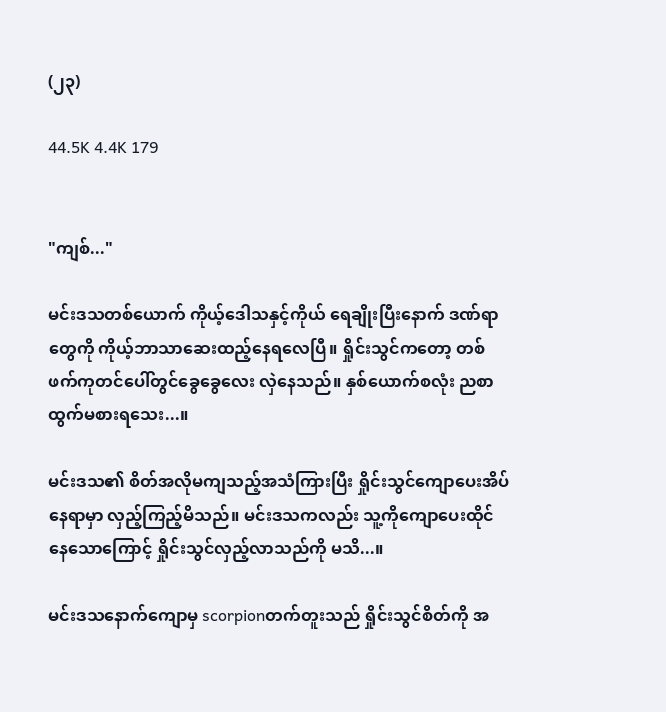(၂၃)

44.5K 4.4K 179


"ကျစ်..."

မင်းဒသတစ်ယောက် ကိုယ့်ဒေါသနှင့်ကိုယ် ရေချိုးပြီးနောက် ဒဏ်ရာတွေကို ကိုယ့်ဘာသာဆေးထည့်နေရလေပြီ။ ရှိုင်းသွင်ကတော့ တစ်ဖက်ကုတင်ပေါ်တွင်ခွေခွေလေး လှဲနေသည်။ နှစ်ယောက်စလုံး ညစာထွက်မစားရသေး...။

မင်းဒသ၏ စိတ်အလိုမကျသည့်အသံကြားပြီး ရှိုင်းသွင်ကျောပေးအိပ်နေရာမှာ လှည့်ကြည့်မိသည်။ မင်းဒသကလည်း သူ့ကိုကျောပေးထိုင်နေသောကြောင့် ရှိုင်းသွင်လှည့်လာသည်ကို မသိ...။

မင်းဒသနောက်ကျောမှ scorpionတက်တူးသည် ရှိုင်းသွင်စိတ်ကို အ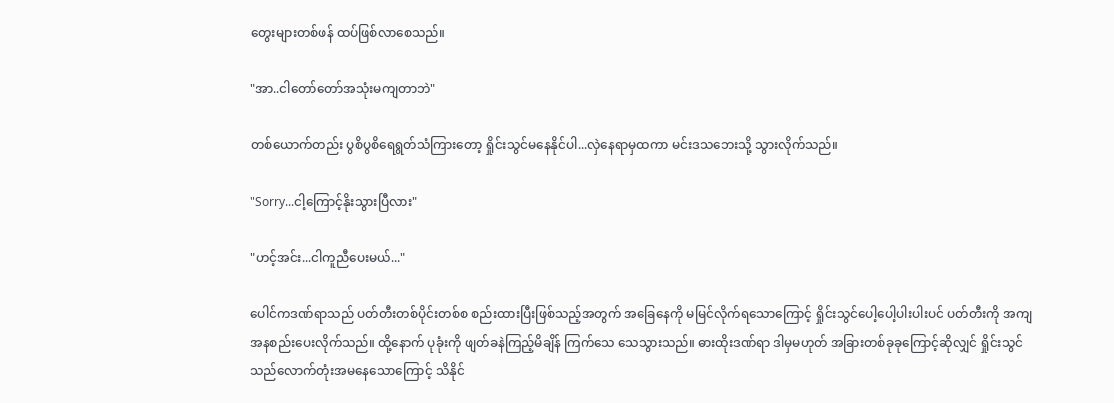တွေးများတစ်ဖန် ထပ်ဖြစ်လာစေသည်။

"အာ..ငါတော်တော်အသုံးမကျတာဘဲ"

တစ်ယောက်တည်း ပွစိပွစိရေရွတ်သံကြားတော့ ရှိုင်းသွင်မနေနိုင်ပါ...လှဲနေရာမှထကာ မင်းဒသဘေးသို့ သွားလိုက်သည်။

"Sorry...ငါ့ကြောင့်နိုးသွားပြီလား"

"ဟင့်အင်း...ငါကူညီပေးမယ်..."

ပေါင်ကဒဏ်ရာသည် ပတ်တီးတစ်ပိုင်းတစ်စ စည်းထားပြီးဖြစ်သည့်အတွက် အခြေနေကို မမြင်လိုက်ရသောကြောင့် ရှိုင်းသွင်ပေါ့ပေါ့ပါးပါးပင် ပတ်တီးကို အကျအနစည်းပေးလိုက်သည်။ ထို့နောက် ပုခုံးကို ဖျတ်ခနဲကြည့်မိချိန် ကြက်သေ သေသွားသည်။ ဓားထိုးဒဏ်ရာ ဒါမှမဟုတ် အခြားတစ်ခုခုကြောင့်ဆိုလျှင် ရှိုင်းသွင် သည်လောက်တုံးအမနေသောကြောင့် သိနိုင်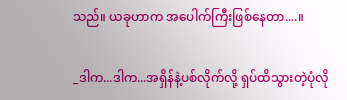သည်။ ယခုဟာက အပေါက်ကြီးဖြစ်နေတာ....။

_ဒါက...ဒါက...အရှိန်နဲ့ပစ်လိုက်လို့ ရှပ်ထိသွားတဲ့ပုံလို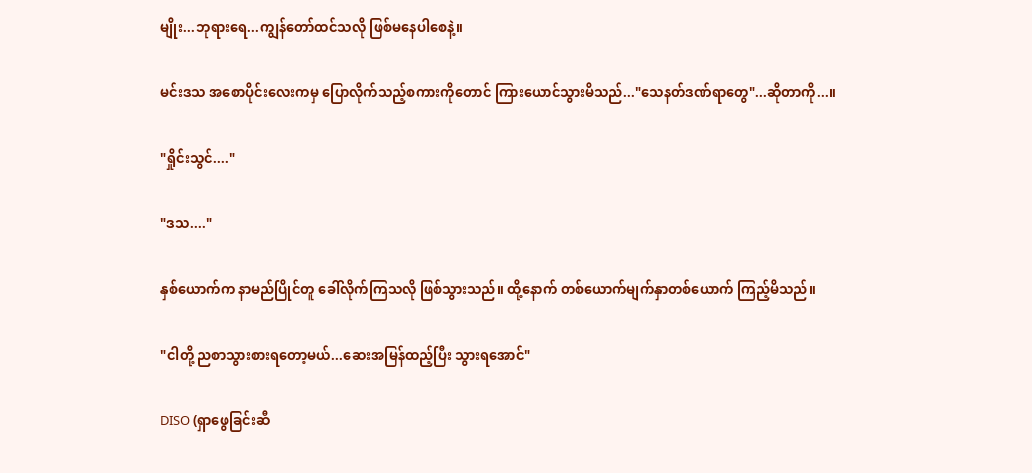မျိုး...ဘုရားရေ...ကျွန်တော်ထင်သလို ဖြစ်မနေပါစေနဲ့။

မင်းဒသ အစောပိုင်းလေးကမှ ပြောလိုက်သည့်စကားကိုတောင် ကြားယောင်သွားမိသည်..."သေနတ်ဒဏ်ရာတွေ"...ဆိုတာကို...။

"ရှိုင်းသွင်...."

"ဒသ...."

နှစ်ယောက်က နာမည်ပြိုင်တူ ခေါ်လိုက်ကြသလို ဖြစ်သွားသည်။ ထို့နောက် တစ်ယောက်မျက်နှာတစ်ယောက် ကြည့်မိသည်။

"ငါတို့ ညစာသွားစားရတော့မယ်...ဆေးအမြန်ထည့်ပြီး သွားရအောင်"

DISO (ရှာဖွေခြင်းဆီ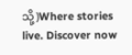သို့)Where stories live. Discover now